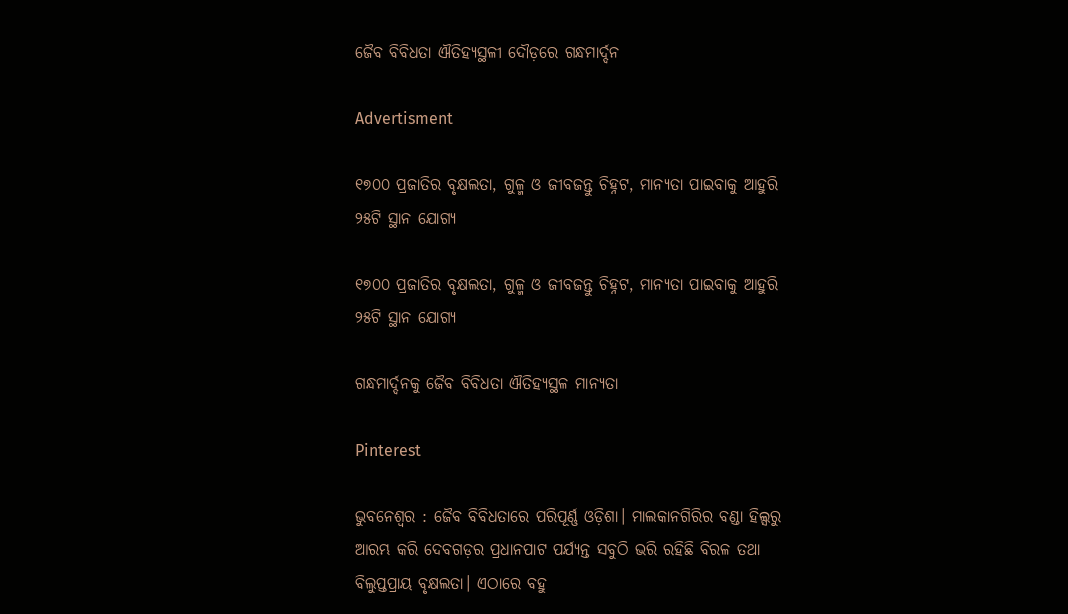ଜୈବ ବିବିଧତା ଐତିହ୍ୟସ୍ଥଳୀ ଦୌଡ଼ରେ ଗନ୍ଧମାର୍ଦ୍ଦନ

Advertisment

୧୭୦୦ ପ୍ରଜାତିର ବୃକ୍ଷଲତା, ଗୁଳ୍ମ ଓ ଜୀବଜନ୍ତୁ ଚିହ୍ନଟ, ମାନ୍ୟତା ପାଇବାକୁ ଆହୁରି ୨୫ଟି ସ୍ଥାନ ଯୋଗ୍ୟ

୧୭୦୦ ପ୍ରଜାତିର ବୃକ୍ଷଲତା, ଗୁଳ୍ମ ଓ ଜୀବଜନ୍ତୁ ଚିହ୍ନଟ, ମାନ୍ୟତା ପାଇବାକୁ ଆହୁରି ୨୫ଟି ସ୍ଥାନ ଯୋଗ୍ୟ

ଗନ୍ଧମାର୍ଦ୍ଦନକୁ ଜୈବ ବିବିଧତା ଐତିହ୍ୟସ୍ଥଳ ମାନ୍ୟତା

Pinterest

ଭୁବନେଶ୍ବର : ଜୈବ ବିବିଧତାରେ ପରିପୂର୍ଣ୍ଣ ଓଡ଼ିଶା। ମାଲକାନଗିରିର ବଣ୍ଡା ହିଲ୍ସରୁ ଆରମ୍ଭ କରି ଦେବଗଡ଼ର ପ୍ରଧାନପାଟ ପର୍ଯ୍ୟନ୍ତ ସବୁଠି ଭରି ରହିଛି ବିରଳ ତଥା ବିଲୁପ୍ତପ୍ରାୟ ବୃକ୍ଷଲତା। ଏଠାରେ ବହୁ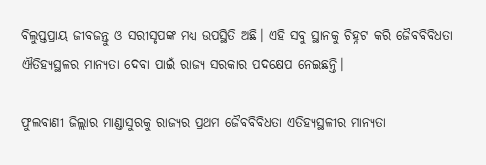ବିଲୁପ୍ତପ୍ରାୟ ଜୀବଜନ୍ତୁ ଓ ସରୀସୃପଙ୍କ ମଧ୍ୟ ଉପସ୍ଥିତି ଅଛି। ଏହି ସବୁ ସ୍ଥାନକୁ ଚିହ୍ନଟ କରି ଜୈବବିବିଧତା ଐତିହ୍ୟସ୍ଥଳର ମାନ୍ୟତା ଦେବା ପାଇଁ ରାଜ୍ୟ ସରକାର ପଦକ୍ଷେପ ନେଇଛନ୍ତି।

ଫୁଲବାଣୀ ଜିଲ୍ଲାର ମାଣ୍ଡାସୁରକୁ ରାଜ୍ୟର ପ୍ରଥମ ଜୈବବିବିଧତା ଏତିହ୍ୟସ୍ଥଳୀର ମାନ୍ୟତା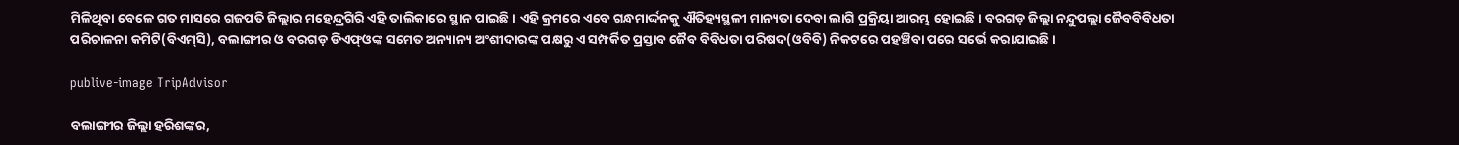ମିଳିଥିବା ବେଳେ ଗତ ମାସରେ ଗଜପତି ଜିଲ୍ଲାର ମହେନ୍ଦ୍ରଗିରି ଏହି ତାଲିକାରେ ସ୍ଥାନ ପାଇଛି। ଏହି କ୍ରମରେ ଏବେ ଗନ୍ଧମାର୍ଦ୍ଦନକୁ ଐତିହ୍ୟସ୍ଥଳୀ ମାନ୍ୟତା ଦେବା ଲାଗି ପ୍ରକ୍ରିୟା ଆରମ୍ଭ ହୋଇଛି। ବରଗଡ଼ ଜିଲ୍ଲା ନନ୍ଦୁପଲ୍ଲା ଜୈବବିବିଧତା ପରି‌ଚାଳନା କମିଟି(ବିଏମ୍‌ସି), ବଲାଙ୍ଗୀର ଓ ବରଗଡ଼ ଡିଏଫ୍‌ଓଙ୍କ ସମେତ ଅନ୍ୟାନ୍ୟ ଅଂଶୀଦାରଙ୍କ ପକ୍ଷରୁ ଏ ସମ୍ପର୍କିତ ପ୍ରସ୍ତାବ ଜୈବ ବିବିଧତା ପରି‌ଷଦ(ଓବିବି) ନିକଟରେ ପହଞ୍ଚିବା ପରେ ସର୍ଭେ କରାଯାଇଛି।

publive-image TripAdvisor

ବଲାଙ୍ଗୀର ଜିଲ୍ଲା ହରିଶଙ୍କର,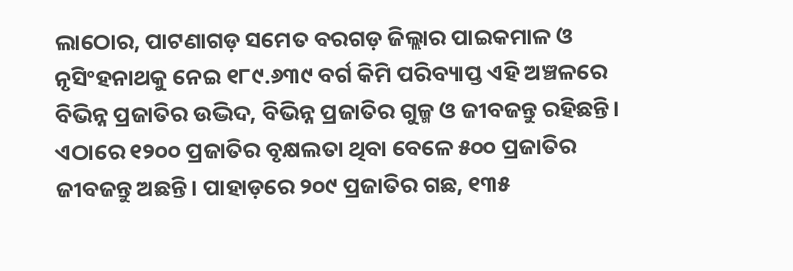ଲାଠୋର, ପାଟଣାଗଡ଼ ସମେତ ବରଗଡ଼ ଜିଲ୍ଲାର ପାଇକମାଳ ଓ ନୃସିଂହନାଥକୁ ନେଇ ୧୮୯.୬୩୯ ବର୍ଗ କିମି ପରିବ୍ୟାପ୍ତ ଏହି ଅଞ୍ଚଳରେ ବିଭିନ୍ନ ପ୍ରଜାତିର ଉଦ୍ଭିଦ, ବିଭିନ୍ନ ପ୍ରଜାତିର ଗୁଳ୍ମ ଓ ଜୀବଜନ୍ତୁ ରହିଛନ୍ତି। ଏଠାରେ ୧୨୦୦ ପ୍ରଜାତିର ବୃକ୍ଷଲତା ଥିବା ବେଳେ ୫୦୦ ପ୍ରଜାତିର ଜୀବଜନ୍ତୁ ଅଛନ୍ତି। ପାହାଡ଼ରେ ୨୦୯ ପ୍ରଜାତିର ଗଛ, ୧୩୫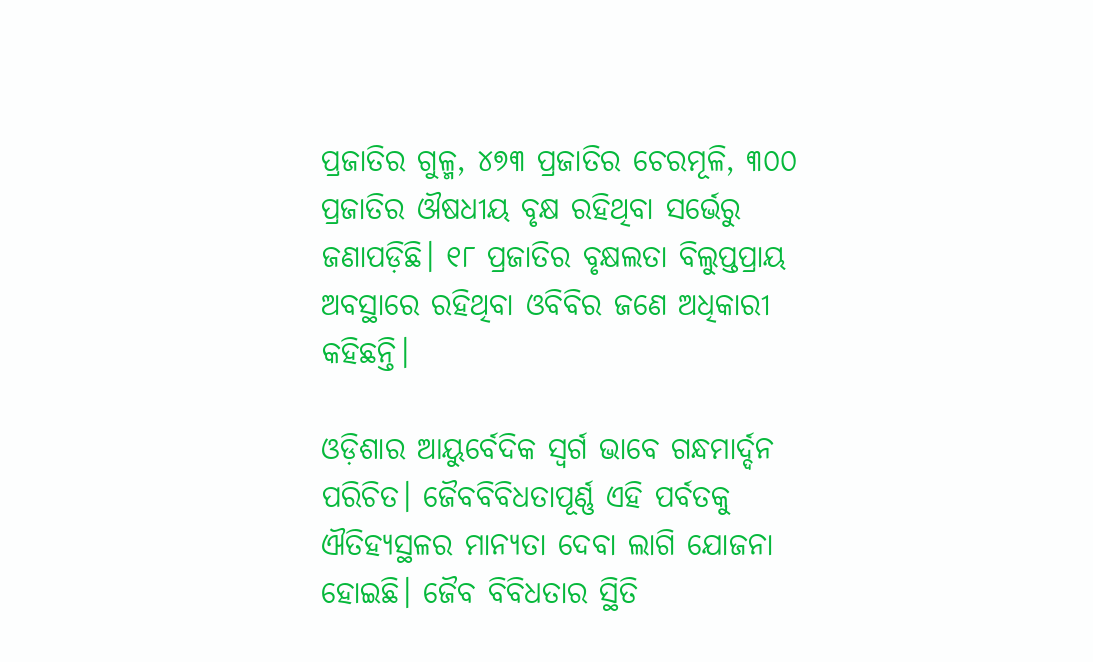ପ୍ରଜାତିର ଗୁଳ୍ମ, ୪୭୩ ପ୍ରଜାତିର ଚେରମୂଳି, ୩୦୦ ପ୍ରଜାତିର ଔଷଧୀୟ ବୃକ୍ଷ ରହିଥିବା ସର୍ଭେରୁ ଜଣାପଡ଼ିଛି। ୧୮ ପ୍ରଜାତିର ବୃକ୍ଷଲତା ବିଲୁପ୍ତପ୍ରାୟ ଅବସ୍ଥାରେ ରହିଥିବା ଓବିବିର ଜଣେ ଅଧିକାରୀ କହିଛନ୍ତି।

ଓଡ଼ିଶାର ଆୟୁର୍ବେଦିକ ସ୍ବର୍ଗ ଭାବେ ଗନ୍ଧମାର୍ଦ୍ଦନ ପରିଚିତ। ଜୈବବିବିଧତାପୂର୍ଣ୍ଣ ଏହି ପର୍ବତକୁ ଐତିହ୍ୟସ୍ଥଳର ମାନ୍ୟତା ଦେବା ଲାଗି ଯୋଜନା ହୋଇଛି। ଜୈବ ବିବିଧତାର ସ୍ଥିତି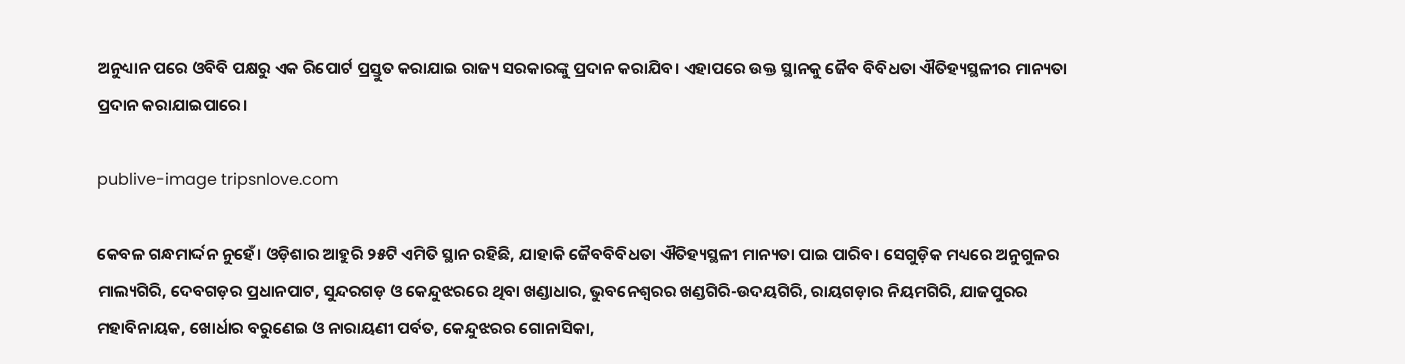ଅନୁଧ୍ୟାନ ପରେ ଓବିବି ପକ୍ଷରୁ ଏକ ରିପୋର୍ଟ ପ୍ରସ୍ତୁତ କରାଯାଇ ରାଜ୍ୟ ସରକାରଙ୍କୁ ପ୍ରଦାନ କରାଯିବ। ଏହାପରେ ଉକ୍ତ ସ୍ଥାନକୁ ଜୈବ ବିବିଧତା ଐତିହ୍ୟସ୍ଥଳୀର ମାନ୍ୟତା ପ୍ରଦାନ କରାଯାଇପାରେ।

publive-image tripsnlove.com

କେବଳ ଗନ୍ଧମାର୍ଦ୍ଦନ ନୁହେଁ। ଓଡ଼ିଶାର ଆହୁରି ୨୫ଟି ଏମିତି ସ୍ଥାନ ରହିଛି, ଯାହାକି ଜୈବବିବିଧତା ଐତିହ୍ୟସ୍ଥଳୀ ମାନ୍ୟତା ପାଇ ପାରିବ। ସେଗୁଡ଼ିକ ମଧ୍ୟରେ ଅନୁଗୁଳର ମାଲ୍ୟଗିରି, ଦେବଗଡ଼ର ପ୍ରଧାନପାଟ, ସୁନ୍ଦରଗଡ଼ ଓ କେନ୍ଦୁଝରରେ ଥିବା ଖଣ୍ଡାଧାର, ଭୁବନେଶ୍ବରର ଖଣ୍ଡଗିରି-ଉଦୟଗିରି, ରାୟଗଡ଼ାର ନିୟମଗିରି, ଯାଜପୁରର ମହାବିନାୟକ, ଖୋର୍ଧାର ବରୁଣେଇ ଓ ନାରାୟଣୀ ପର୍ବତ, କେନ୍ଦୁଝରର ଗୋନାସିକା,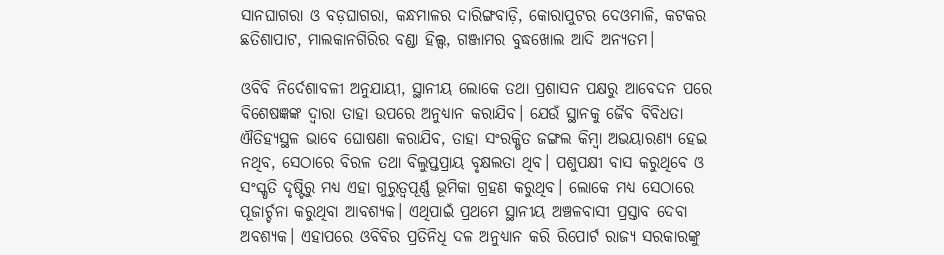ସାନଘାଗରା ଓ ବଡ଼ଘାଗରା, କନ୍ଧମାଳର ଦାରିଙ୍ଗବାଡ଼ି, କୋରାପୁଟର ଦେଓମାଳି, କଟକର ଛତିଶାପାଟ, ମାଲକାନଗିରିର ବଣ୍ଡା ହିଲ୍ସ, ଗଞ୍ଜାମର ବୁଦ୍ଧଖୋଲ ଆଦି ଅନ୍ୟତମ।

ଓବିବି ନିର୍ଦେଶାବଳୀ ଅନୁଯାୟୀ, ସ୍ଥାନୀୟ ଲୋକେ ତଥା ପ୍ରଶାସନ ପକ୍ଷରୁ ଆବେଦନ ପରେ ବିଶେ‌ଷଜ୍ଞଙ୍କ ଦ୍ବାରା ତାହା ଉପରେ ଅନୁଧ୍ୟାନ କରାଯିବ। ଯେଉଁ ସ୍ଥାନକୁ ଜୈବ ବିବିଧତା ଐତିହ୍ୟସ୍ଥଳ ଭାବେ ଘୋଷଣା କରାଯିବ, ତାହା ସଂରକ୍ଷିତ ଜଙ୍ଗଲ କିମ୍ବା ଅଭୟାରଣ୍ୟ ହେଇ ନଥିବ, ସେଠାରେ ବିରଳ ତଥା ବିଲୁପ୍ତପ୍ରାୟ ବୃକ୍ଷଲତା ଥିବ। ପଶୁପକ୍ଷୀ ବାସ କରୁଥିବେ ଓ ସଂସ୍କୃତି ଦୃଷ୍ଟିରୁ ମଧ୍ୟ ଏହା ଗୁରୁତ୍ୱପୂର୍ଣ୍ଣ ଭୂମିକା ଗ୍ରହଣ କରୁଥିବ। ଲୋକେ ମଧ୍ୟ ସେଠାରେ ପୂଜାର୍ଚ୍ଚନା କରୁଥିବା ଆବଶ୍ୟକ। ଏଥିପାଇଁ ପ୍ରଥମେ ସ୍ଥାନୀୟ ଅଞ୍ଚଳବାସୀ ପ୍ରସ୍ତାବ ଦେବା ଅବଶ୍ୟକ। ଏହାପରେ ଓବିବିର ପ୍ରତିନିଧି ଦଳ ଅନୁଧ୍ୟାନ କରି ରିପୋର୍ଟ ରାଜ୍ୟ ସରକାରଙ୍କୁ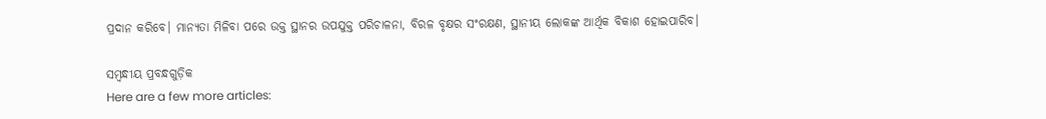ପ୍ରଦାନ କରିବେ। ମାନ୍ୟତା ମିଳିବା ପରେ ଉକ୍ତ ସ୍ଥାନର ଉପଯୁକ୍ତ ପରିଚାଳନା, ବିରଳ ବୃକ୍ଷର ସଂରକ୍ଷଣ, ସ୍ଥାନୀୟ ଲୋକଙ୍କ ଆର୍ଥିକ ବିକାଶ ହୋଇପାରିବ।

ସମ୍ବନ୍ଧୀୟ ପ୍ରବନ୍ଧଗୁଡ଼ିକ
Here are a few more articles: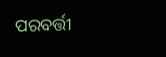ପରବର୍ତ୍ତୀ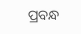ପ୍ରବନ୍ଧ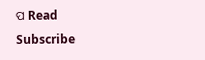ପ Read
Subscribe